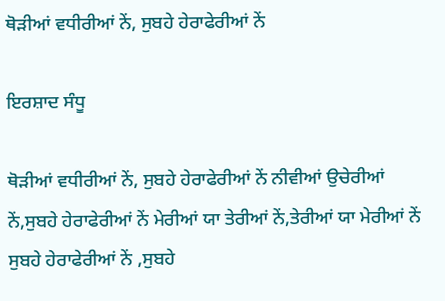ਥੋੜੀਆਂ ਵਧੀਰੀਆਂ ਨੇਂ, ਸੁਬਹੇ ਹੇਰਾਫੇਰੀਆਂ ਨੇਂ

ਇਰਸ਼ਾਦ ਸੰਧੂ

ਥੋੜੀਆਂ ਵਧੀਰੀਆਂ ਨੇਂ, ਸੁਬਹੇ ਹੇਰਾਫੇਰੀਆਂ ਨੇਂ ਨੀਵੀਆਂ ਉਚੇਰੀਆਂ ਨੇਂ,ਸੁਬਹੇ ਹੇਰਾਫੇਰੀਆਂ ਨੇਂ ਮੇਰੀਆਂ ਯਾ ਤੇਰੀਆਂ ਨੇਂ,ਤੇਰੀਆਂ ਯਾ ਮੇਰੀਆਂ ਨੇਂ ਸੁਬਹੇ ਹੇਰਾਫੇਰੀਆਂ ਨੇਂ ,ਸੁਬਹੇ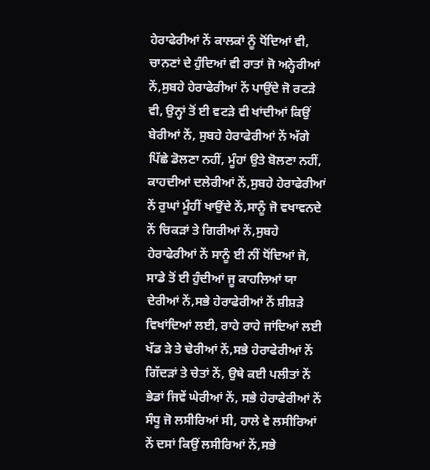ਹੇਰਾਫੇਰੀਆਂ ਨੇਂ ਕਾਲਕਾਂ ਨੂੰ ਧੋਂਦਿਆਂ ਵੀ, ਚਾਨਣਾਂ ਦੇ ਹੁੰਦਿਆਂ ਵੀ ਰਾਤਾਂ ਜੋ ਅਨ੍ਹੇਰੀਆਂ ਨੇਂ,ਸੁਬਹੇ ਹੇਰਾਫੇਰੀਆਂ ਨੇਂ ਪਾਉਂਦੇ ਜੋ ਰਟੜੇ ਵੀ, ਉਨ੍ਹਾਂ ਤੋਂ ਈ ਵਟੜੇ ਵੀ ਖਾਂਦੀਆਂ ਕਿਉਂ ਬੇਰੀਆਂ ਨੇਂ, ਸੁਬਹੇ ਹੇਰਾਫੇਰੀਆਂ ਨੇਂ ਅੱਗੇ ਪਿੱਛੇ ਡੋਲਣਾ ਨਹੀਂ, ਮੂੰਹਾਂ ਉਤੇ ਬੋਲਣਾ ਨਹੀਂ, ਕਾਹਦੀਆਂ ਦਲੇਰੀਆਂ ਨੇਂ,ਸੁਬਹੇ ਹੇਰਾਫੇਰੀਆਂ ਨੇਂ ਰੁਘਾਂ ਮੂੰਹੀਂ ਖਾਉਂਦੇ ਨੇਂ,ਸਾਨੂੰ ਜੋ ਵਖਾਵਨਦੇ ਨੇਂ ਚਿਕੜਾਂ ਤੇ ਗਿਰੀਆਂ ਨੇਂ,ਸੁਬਹੇ ਹੇਰਾਫੇਰੀਆਂ ਨੇਂ ਸਾਨੂੰ ਈ ਨੀਂ ਧੋਂਦਿਆਂ ਜੋ, ਸਾਡੇ ਤੋਂ ਈ ਹੁੰਦੀਆਂ ਜੂ ਕਾਹਲਿਆਂ ਯਾ ਦੇਰੀਆਂ ਨੇਂ,ਸਭੇ ਹੇਰਾਫੇਰੀਆਂ ਨੇਂ ਸ਼ੀਸ਼ੜੇ ਵਿਖਾਂਦਿਆਂ ਲਈ, ਰਾਹੇ ਰਾਹੇ ਜਾਂਦਿਆਂ ਲਈ ਖੱਡ ੜੇ ਤੇ ਢੇਰੀਆਂ ਨੇਂ,ਸਭੇ ਹੇਰਾਫੇਰੀਆਂ ਨੇਂ ਗਿੱਦੜਾਂ ਤੇ ਚੇਤਾਂ ਨੇਂ, ਉਥੇ ਕਈ ਪਲੀਤਾਂ ਨੇਂ ਭੇਡਾਂ ਜਿਵੇਂ ਘੇਰੀਆਂ ਨੇਂ, ਸਭੇ ਹੇਰਾਫੇਰੀਆਂ ਨੇਂ ਸੰਧੂ ਜੋ ਲਸੀਰਿਆਂ ਸੀ, ਹਾਲੇ ਵੇ ਲਸੀਰਿਆਂ ਨੇਂ ਦਸਾਂ ਕਿਉਂ ਲਸੀਰਿਆਂ ਨੇਂ,ਸਭੇ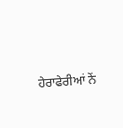ਹੇਰਾਫੇਰੀਆਂ ਨੇਂ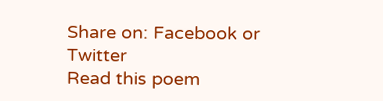Share on: Facebook or Twitter
Read this poem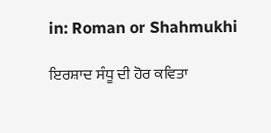in: Roman or Shahmukhi

ਇਰਸ਼ਾਦ ਸੰਧੂ ਦੀ ਹੋਰ ਕਵਿਤਾ